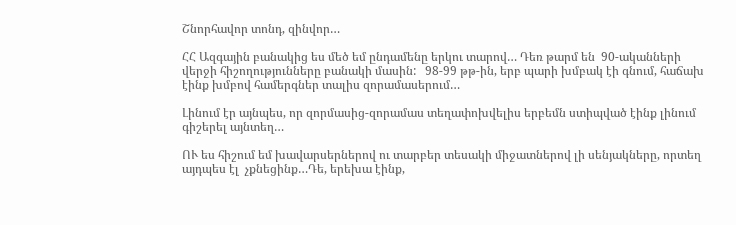Շնորհավոր տոնդ, զինվոր…

ՀՀ Ազգային բանակից ես մեծ եմ ընդամենը երկու տարով… Դեռ թարմ են  90-ականների վերջի հիշողությունները բանակի մասին:   98-99 թթ-ին, երբ պարի խմբակ էի գնում, հաճախ էինք խմբով համերգներ տալիս զորամասերում…

Լինում էր այնպես, որ զորմասից-զորամաս տեղափոխվելիս երբեմն ստիպված էինք լինում գիշերել այնտեղ…

ՈՒ ես հիշում եմ խավարսերներով ու տարբեր տեսակի միջատներով լի սենյակները, որտեղ այդպես էլ  չքնեցինք…Դե, երեխա էինք,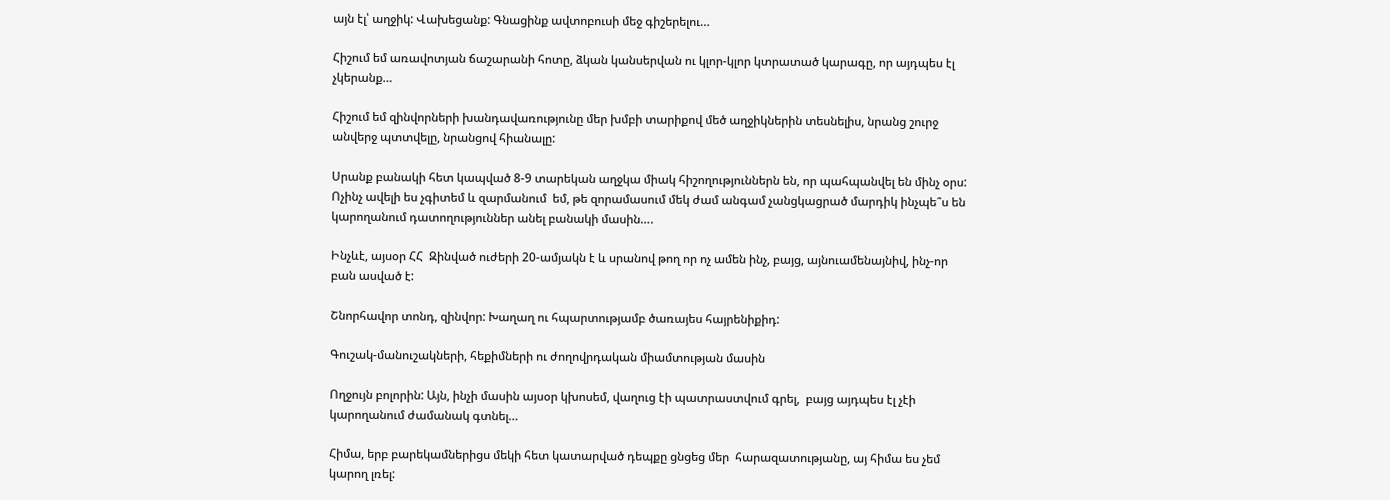այն էլ՝ աղջիկ: Վախեցանք: Գնացինք ավտոբուսի մեջ գիշերելու…

Հիշում եմ առավոտյան ճաշարանի հոտը, ձկան կանսերվան ու կլոր-կլոր կտրատած կարագը, որ այդպես էլ  չկերանք…

Հիշում եմ զինվորների խանդավառությունը մեր խմբի տարիքով մեծ աղջիկներին տեսնելիս, նրանց շուրջ անվերջ պտտվելը, նրանցով հիանալը:

Սրանք բանակի հետ կապված 8-9 տարեկան աղջկա միակ հիշողություններն են, որ պահպանվել են մինչ օրս: Ոչինչ ավելի ես չգիտեմ և զարմանում  եմ, թե զորամասում մեկ ժամ անգամ չանցկացրած մարդիկ ինչպե՞ս են կարողանում դատողություններ անել բանակի մասին….

Ինչևէ, այսօր ՀՀ  Զինված ուժերի 20-ամյակն է և սրանով թող որ ոչ ամեն ինչ, բայց, այնուամենայնիվ, ինչ-որ բան ասված է:

Շնորհավոր տոնդ, զինվոր: Խաղաղ ու հպարտությամբ ծառայես հայրենիքիդ:

Գուշակ-մանուշակների, հեքիմների ու ժողովրդական միամտության մասին

Ողջույն բոլորին: Այն, ինչի մասին այսօր կխոսեմ, վաղուց էի պատրաստվում գրել,  բայց այդպես էլ չէի կարողանում ժամանակ գտնել…

Հիմա, երբ բարեկամներիցս մեկի հետ կատարված դեպքը ցնցեց մեր  հարազատությանը, այ հիմա ես չեմ կարող լռել: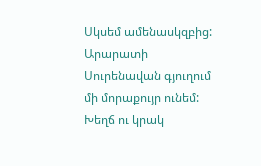Սկսեմ ամենասկզբից: Արարատի Սուրենավան գյուղում մի մորաքույր ունեմ: Խեղճ ու կրակ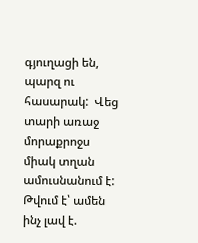գյուղացի են, պարզ ու հասարակ:  Վեց տարի առաջ մորաքրոջս միակ տղան ամուսնանում է:  Թվում է՝ ամեն ինչ լավ է.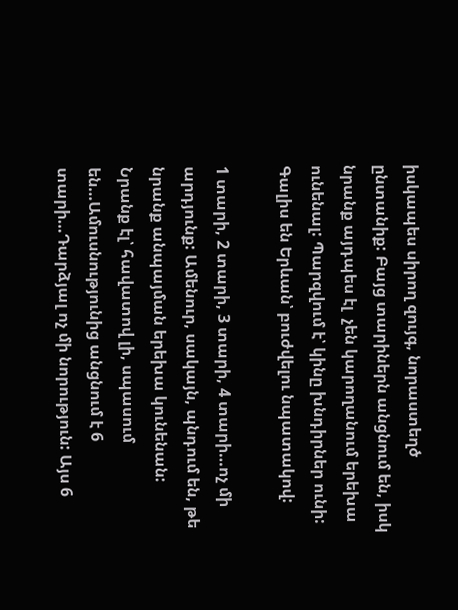իսկապես սիրող զույգ, նորաստեղծ ընտանիք: Բայց տարիներն անցնում են, իսկ նրանք այդպես էլ  չեն կարողանում երեխա ունենալ: Պարզվում է՝ կինը խնդիրներ ունի: Գալիս են Երևան՝ բուժվելու նպատակով:

1 տարի, 2 տարի, 3 տարի, 4 տարի…ոչ մի արդյունք: Ամենուր, սակայն, պնդում են, թե նրանք անպայման երեխա կունենան:  Նրանք էլ՝ հավատով լի, սպասում  են…Ամուսնությունից անցնում է 6 տարի…Դարձյալ ոչ մի նորություն: Այս 6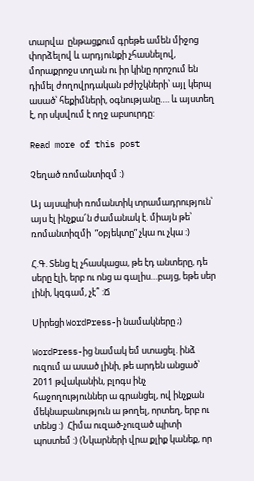տարվա  ընթացքում գրեթե ամեն միջոց փորձելով և արդյունքի չհասնելով, մորաքրոջս տղան ու իր կինը որոշում են դիմել ժողովրդական բժիշկների՝ այլ կերպ ասած՝ հեքիմների, օգնությանը…. և այստեղ է, որ սկսվում է ողջ աբսուրդը:

Read more of this post

Չեղած ռոմանտիզմ :)

Այ այսպիսի ռոմանտիկ տրամադրություն՝ այս էլ ինչքա՜ն ժամանակ է. միայն թե՝ ռոմանտիզմի  ”օբյեկտը” չկա ու չկա :)

Հ.Գ. Տենց էլ չհասկացա, թե էդ անտերը, դե սերը էլի, երբ ու ոնց ա գալիս…բայց, եթե սեր լինի, կզգամ, չէ՞ :Ճ

Սիրեցի WordPress-ի նամակները ;)

WordPress-ից նամակ եմ ստացել. ինձ ուզում ա ասած լինի, թե արդեն անցած՝ 2011 թվականին, բլոգս ինչ հաջողություններ ա գրանցել, ով ինչքան մեկնաբանություն ա թողել, որտեղ, երբ ու տենց :)  Հիմա ուզած-չուզած պիտի պոստեմ :) (Նկարների վրա քլիք կանեք, որ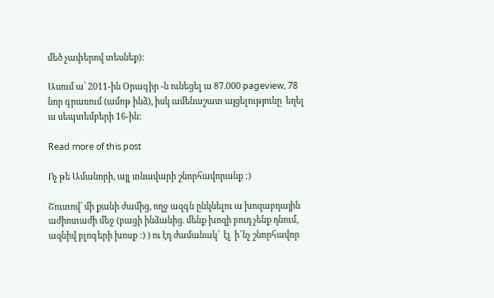մեծ չափերով տեսնեք):

Ասում ա՝ 2011-ին Օրագիր -ն ունեցել ա 87.000 pageview, 78 նոր գրառում (ամոթ ինձ), իսկ ամենաշատ այցելությունը  եղել ա սեպտեմբերի 16-ին:

Read more of this post

Ոչ թե Ամանորի, այլ տնավարի շնորհավորանք :)

Շուտով՝ մի քանի ժամից, ողջ ազգն ընկնելու ա խոզաբդային աժիոտաժի մեջ (բացի ինձանից. մենք խոզի բուդ չենք դնում, ազնիվ բլոգերի խոսք :) ) ու էդ ժամանակ՝  էլ  ի՜նչ շնորհավոր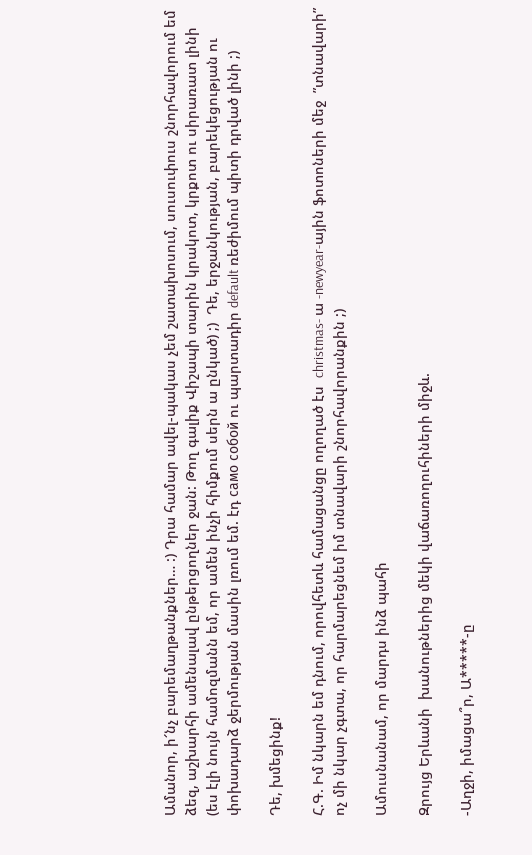Ամանոր, ի՜նչ բարեմաղթանքներ… :) Դրա համար ավել-պակաս չեմ շատախոսում, սուսուփուս շնորհավորում եմ ձեզ, աշխարհի ամենալավ ընթերցողներ ջան: Թող գալիք Վիշապի տարին կրակոտ, կրքոտ ու սիրառատ լինի (ես էլի նույն համոզմանն եմ, որ ամեն ինչի հիմքում սերն ա ընկած) ;)  Դե, երջանկության, բարեկեցության ու փոխադարձ ջերմության մասին լռում եմ. էդ само собой ու պարտադիր default ռեժիմում պիտի դրված լինի ;)

Դե, խմեցինք!

Հ.Գ. Իմ նկարն եմ դնում, որովհետև համացանցը ողողած էս  christmas- ա -newyear-ային ֆոտոների մեջ  ”տնավարի”  ոչ մի նկար չգտա, որ հարմարեցնեմ իմ տնավարի շնորհավորանքին ;)

Ամուսնանամ, որ մարդս ինձ պահի

Զրույց Երևանի  խանութներից մեկի վաճառողուհիների միջև.

-Աղջի, իմացա՞ր, Ա*****-ը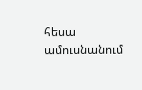հեսա ամուսնանում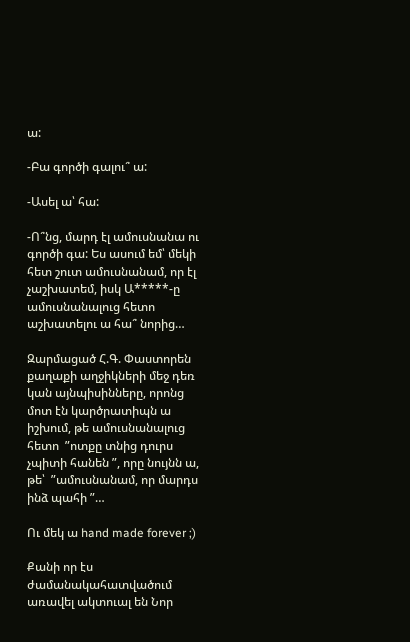ա:

-Բա գործի գալու՞ ա:

-Ասել ա՝ հա:

-Ո՞նց, մարդ էլ ամուսնանա ու գործի գա: Ես ասում եմ՝ մեկի հետ շուտ ամուսնանամ, որ էլ  չաշխատեմ, իսկ Ա*****-ը ամուսնանալուց հետո աշխատելու ա հա՞ նորից…

Զարմացած Հ.Գ. Փաստորեն քաղաքի աղջիկների մեջ դեռ կան այնպիսինները, որոնց մոտ էն կարծրատիպն ա իշխում, թե ամուսնանալուց հետո  ”ոտքը տնից դուրս չպիտի հանեն ”, որը նույնն ա, թե՝  ”ամուսնանամ, որ մարդս ինձ պահի ”…

Ու մեկ ա hand made forever ;)

Քանի որ էս ժամանակահատվածում առավել ակտուալ են Նոր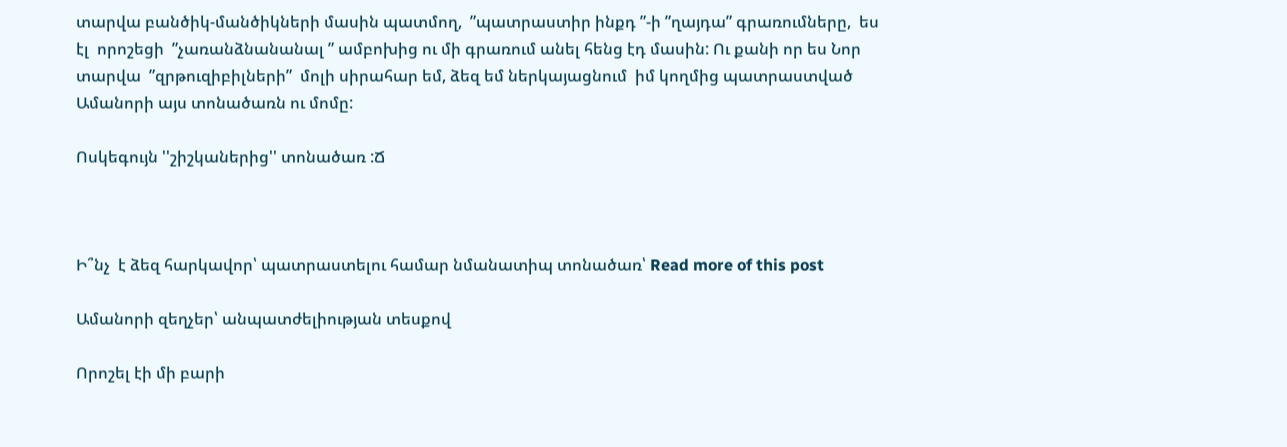տարվա բանծիկ-մանծիկների մասին պատմող,  ”պատրաստիր ինքդ ”-ի ”ղայդա” գրառումները,  ես էլ  որոշեցի  ”չառանձնանանալ ” ամբոխից ու մի գրառում անել հենց էդ մասին: Ու քանի որ ես Նոր տարվա  ”զրթուզիբիլների”  մոլի սիրահար եմ, ձեզ եմ ներկայացնում  իմ կողմից պատրաստված Ամանորի այս տոնածառն ու մոմը:

Ոսկեգույն ''շիշկաներից'' տոնածառ :Ճ



Ի՞նչ  է ձեզ հարկավոր՝ պատրաստելու համար նմանատիպ տոնածառ՝ Read more of this post

Ամանորի զեղչեր՝ անպատժելիության տեսքով

Որոշել էի մի բարի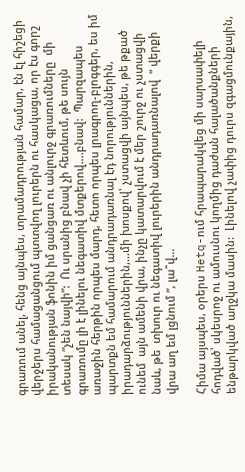գրառում անել, հենց այնպես, տրամադրության համար, էն էլ հիշեցի վերջերս համացանցում պտտվող լուրերն ու հասկացա, որ էս գորշ իրականության ֆոնին իմ ցանցառ ու անլուրջ գրառումները  մի տեսակ ”չեն նայվի”:  Ու սրանից բնավ չի հետևում, թե սույն գրառումը լի է լինելու նեգատիվ մտքերով….բնավ:  Պարզապես առաջին հերթին որպես մարդ, հետո որպես լրագրող-բլոգգեր, ես իմ պարտքն եմ համարում անդրադառնալ էդ նորություններին, իրադարձություններին,…մի խոսքով՝ չստացվի այնպես, թե թքած ունեմ  այն ամենի վրա, ինչը կատարվում է մեր շուրջ ու չստացվի նաև, թե  տխուր ու նեգատիվ լուրերին անդրադառնալով  ” վերքի վրա աղ եմ լցնում ”, լա՞վ…

Հիմա այսպես, օրերս Hetq-ում հրապարակվեց մի սարսափելի հոդված՝ սկեսրոջ ու ամուսնու կողմից դաժան հալածանքների ենթարկված աղջկա մասին:  Լինելով չափից դուրս զգացմունքային,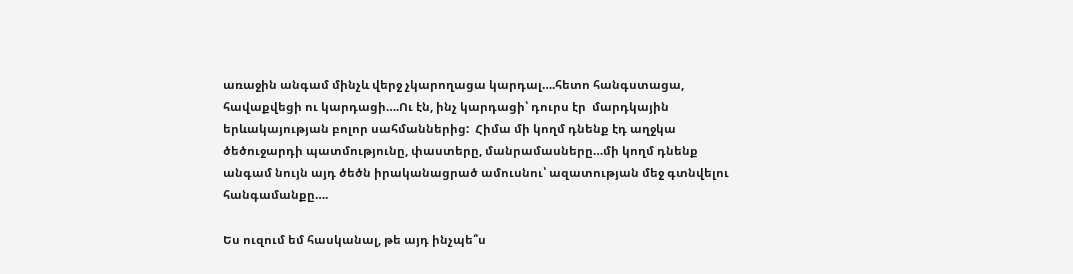առաջին անգամ մինչև վերջ չկարողացա կարդալ….հետո հանգստացա, հավաքվեցի ու կարդացի….Ու էն, ինչ կարդացի՝ դուրս էր  մարդկային երևակայության բոլոր սահմաններից:  Հիմա մի կողմ դնենք էդ աղջկա ծեծուջարդի պատմությունը, փաստերը, մանրամասները…մի կողմ դնենք անգամ նույն այդ ծեծն իրականացրած ամուսնու՝ ազատության մեջ գտնվելու հանգամանքը….

Ես ուզում եմ հասկանալ, թե այդ ինչպե՞ս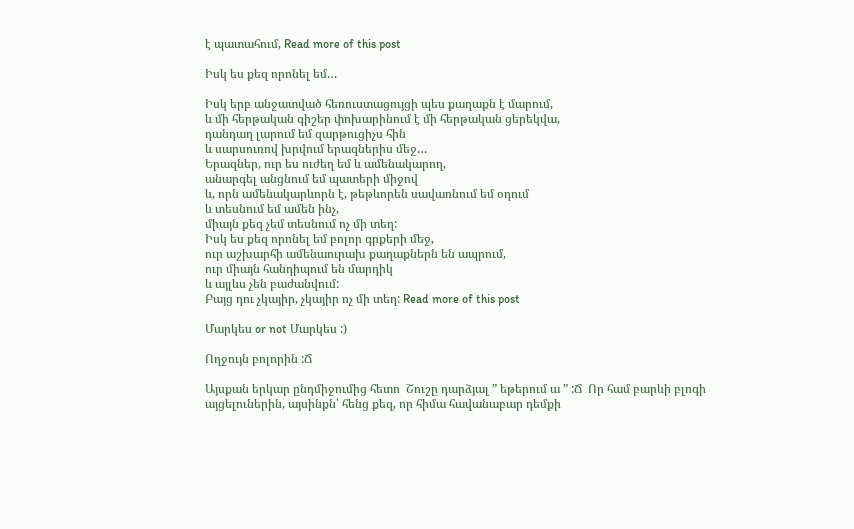է պատահում, Read more of this post

Իսկ ես քեզ որոնել եմ…

Իսկ երբ անջատված հեռուստացույցի պես քաղաքն է մարում,
և մի հերթական գիշեր փոխարինում է մի հերթական ցերեկվա,
դանդաղ լարում եմ զարթուցիչս հին
և սարսուռով խրվում երազներիս մեջ…
Երազներ, ուր ես ուժեղ եմ և ամենակարող,
անարգել անցնում եմ պատերի միջով
և, որն ամենակարևորն է, թեթևորեն սավառնում եմ օդում
և տեսնում եմ ամեն ինչ,
միայն քեզ չեմ տեսնում ոչ մի տեղ:
Իսկ ես քեզ որոնել եմ բոլոր գրքերի մեջ,
ուր աշխարհի ամենաուրախ քաղաքներն են ապրում,
ուր միայն հանդիպում են մարդիկ
և այլևս չեն բաժանվում:
Բայց դու չկայիր, չկայիր ոչ մի տեղ: Read more of this post

Մարկես or not Մարկես :)

Ողջույն բոլորին :Ճ

Այսքան երկար ընդմիջումից հետո  Շուշը դարձյալ ” եթերում ա ” :Ճ  Որ համ բարևի բլոգի այցելուներին, այսինքն՝ հենց քեզ, որ հիմա հավանաբար դեմքի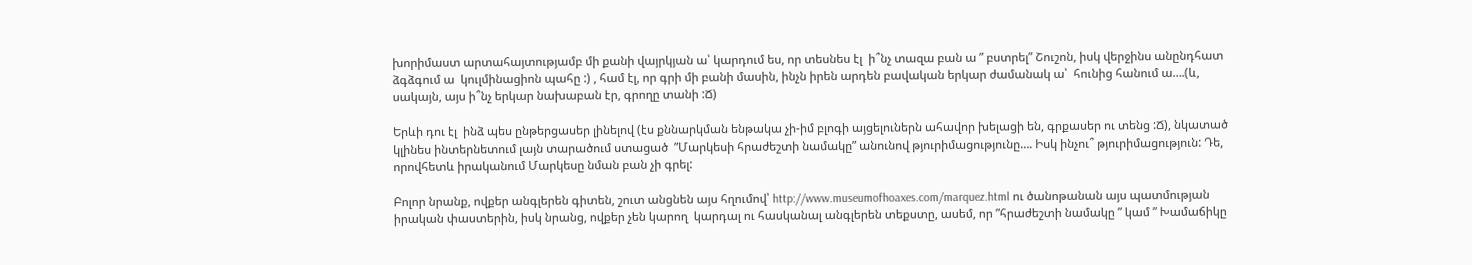խորիմաստ արտահայտությամբ մի քանի վայրկյան ա՝ կարդում ես, որ տեսնես էլ  ի՞նչ տազա բան ա ” բստրել” Շուշոն, իսկ վերջինս անընդհատ ձգձգում ա  կուլմինացիոն պահը :) , համ էլ, որ գրի մի բանի մասին, ինչն իրեն արդեն բավական երկար ժամանակ ա՝  հունից հանում ա….(և, սակայն, այս ի՞նչ երկար նախաբան էր, գրողը տանի :Ճ)

Երևի դու էլ  ինձ պես ընթերցասեր լինելով (էս քննարկման ենթակա չի-իմ բլոգի այցելուներն ահավոր խելացի են, գրքասեր ու տենց :Ճ), նկատած կլինես ինտերնետում լայն տարածում ստացած  ”Մարկեսի հրաժեշտի նամակը” անունով թյուրիմացությունը…. Իսկ ինչու՞ թյուրիմացություն: Դե, որովհետև իրականում Մարկեսը նման բան չի գրել:

Բոլոր նրանք, ովքեր անգլերեն գիտեն, շուտ անցնեն այս հղումով՝ http://www.museumofhoaxes.com/marquez.html ու ծանոթանան այս պատմության իրական փաստերին, իսկ նրանց, ովքեր չեն կարող  կարդալ ու հասկանալ անգլերեն տեքստը, ասեմ, որ ”հրաժեշտի նամակը ” կամ ” Խամաճիկը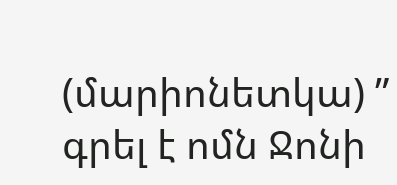(մարիոնետկա) ” գրել է ոմն Ջոնի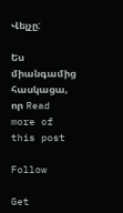Վելչը:

Ես միանգամից հասկացա, որ Read more of this post

Follow

Get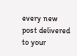every new post delivered to your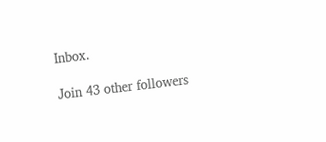Inbox.

Join 43 other followers